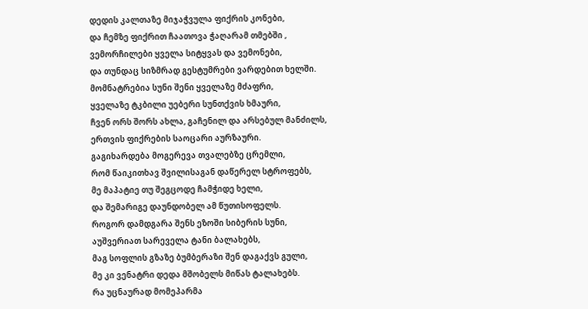დედის კალთაზე მიჯაჭვულა ფიქრის კონები,
და ჩემზე ფიქრით ჩაათოვა ჭაღარამ თმებში ,
ვემორჩილები ყველა სიტყვას და ვემონები,
და თუნდაც სიზმრად გესტუმრები ვარდებით ხელში.
მომნატრებია სუნი შენი ყველაზე მძაფრი,
ყველაზე ტკბილი უებერი სუნთქვის ხმაური,
ჩვენ ორს შორს ახლა, გაჩენილ და არსებულ მანძილს,
ერთვის ფიქრების საოცარი აურზაური.
გაგიხარდება მოგერევა თვალებზე ცრემლი,
რომ წაიკითხავ შვილისაგან დაწერელ სტროფებს,
მე მაპატიე თუ შეგცოდე ჩამჭიდე ხელი,
და შემარიგე დაუნდობელ ამ წუთისოფელს.
როგორ დამდგარა შენს ეზოში სიბერის სუნი,
აუშვერიათ სარეველა ტანი ბალახებს,
მაგ სოფლის გზაზე ბუმბერაზი შენ დაგაქვს გული,
მე კი ვენატრი დედა მშობელს მიწას ტალახებს.
რა უცნაურად მომეპარმა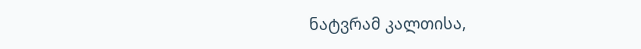ნატვრამ კალთისა,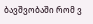ბავშვობაში რომ ვ